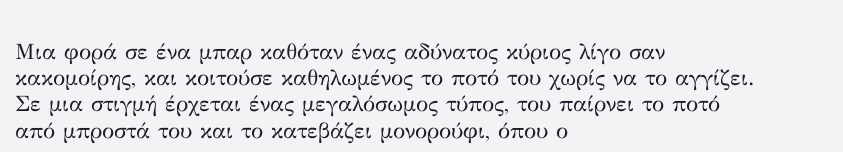Μια φορά σε ένα μπαρ καθόταν ένας αδύνατος κύριος λίγο σαν κακομοίρης, και κοιτούσε καθηλωμένος το ποτό του χωρίς να το αγγίζει. Σε μια στιγμή έρχεται ένας μεγαλόσωμος τύπος, του παίρνει το ποτό από μπροστά του και το κατεβάζει μονορούφι, όπου ο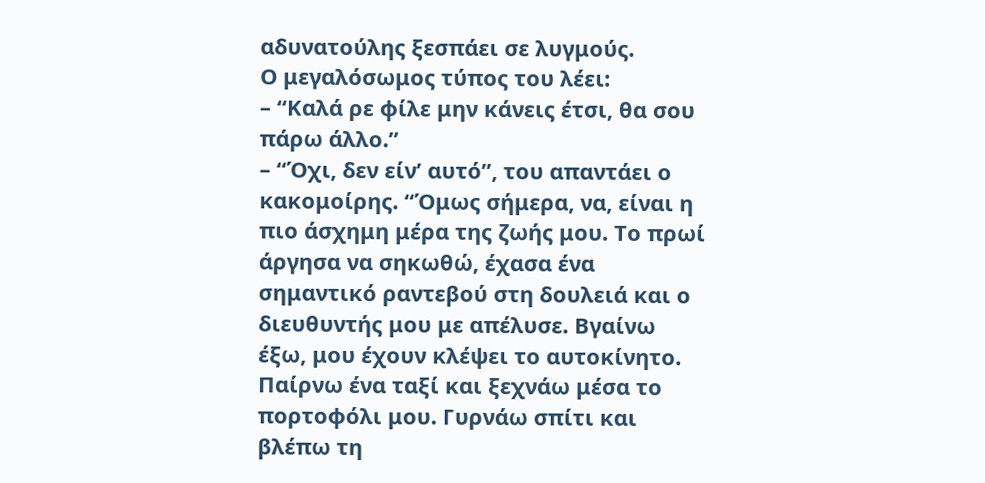αδυνατούλης ξεσπάει σε λυγμούς.
Ο μεγαλόσωμος τύπος του λέει:
– “Καλά ρε φίλε μην κάνεις έτσι, θα σου πάρω άλλο.”
– “Όχι, δεν είν’ αυτό”, του απαντάει ο κακομοίρης. “Όμως σήμερα, να, είναι η πιο άσχημη μέρα της ζωής μου. Το πρωί άργησα να σηκωθώ, έχασα ένα σημαντικό ραντεβού στη δουλειά και ο διευθυντής μου με απέλυσε. Βγαίνω έξω, μου έχουν κλέψει το αυτοκίνητο. Παίρνω ένα ταξί και ξεχνάω μέσα το πορτοφόλι μου. Γυρνάω σπίτι και βλέπω τη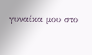γυναίκα μου στο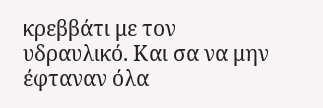κρεββάτι με τον υδραυλικό. Και σα να μην έφταναν όλα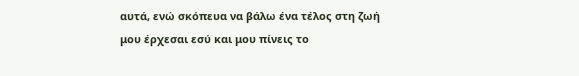αυτά, ενώ σκόπευα να βάλω ένα τέλος στη ζωή μου έρχεσαι εσύ και μου πίνεις το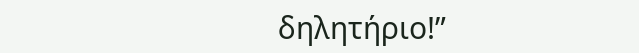δηλητήριο!”